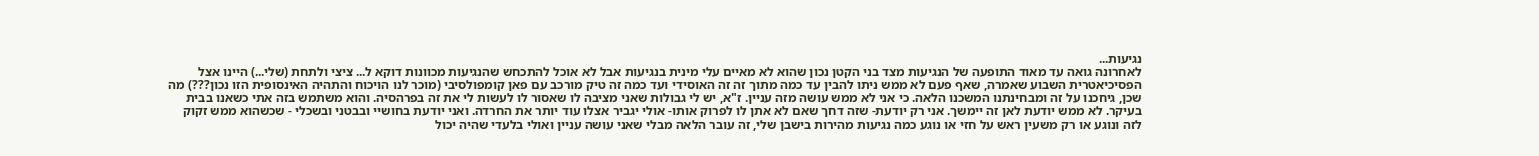נגיעות...
לאחרונה גואה עד מאוד התופעה של הנגיעות מצד בני הקטן נכון שהוא לא מאיים עלי מינית בנגיעות אבל לא אוכל להתכחש שהנגיעות מכוונות דוקא ל... ציצי ולתחת (שלי...) היינו אצל הפסיכיאטרית השבוע שאמרה, שאף פעם לא ממש ניתו להבין עד כמה מתוך זה זה האוסידי ועד כמה זה טיק מורכב עם פאן קומפולסיבי (מוכר לנו הויכוח והתהיה האינסופית הזו נכון???) מה שכן, גיחכנו על זה ומבחינתנו המשכנו הלאה. כי אני לא ממש עושה מזה עניין. ז"א, יש לי גבולות שאני מציבה לו שאסור לו לעשות לי את זה בפרהסיה. והוא משתמש בזה אתי כשאנו בבית בעיקר. לא ממש יודעת לאן זה יימשך. אני רק יודעת- שזה דחך שאם לא אתן לו לפרוק אותו- אולי יגביר אצלו עוד יותר את החרדה. ואני יודעת בחושיי ובבטני ובשכלי - שכשהוא ממש זקוק לזה ונוגע או רק משעין ראש על חזי או נוגע כמה נגיעות מהירות בישבן שלי, זה עובר הלאה מבלי שאני עושה עניין ואולי בלעדי שהיה יכול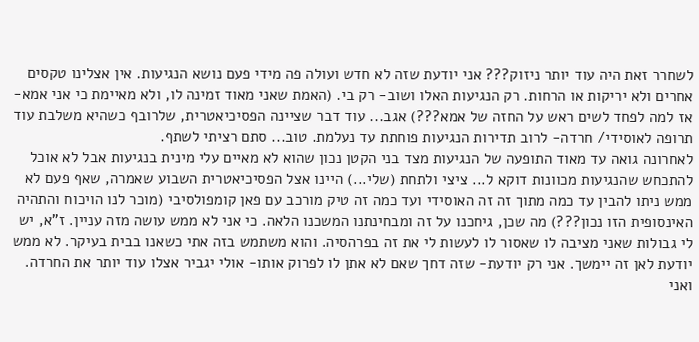לשחרר זאת היה עוד יותר ניזוק??? אני יודעת שזה לא חדש ועולה פה מידי פעם נושא הנגיעות. אין אצלינו טקסים אחרים ולא יריקות או הרחות. רק הנגיעות האלו ושוב- רק בי. (האמת שאני מאוד זמינה לו, ולא מאיימת כי אני אמא- אז למה לפחד לשים ראש על החזה של אמא???) אגב... עוד דבר שציינה הפסיכיאטרית, שלרובף כשהיא משלבת עוד תרופה לאוסידי/ חרדה- לרוב תדירות הנגיעות פוחתת עד נעלמת. טוב... סתם רציתי לשתף.
לאחרונה גואה עד מאוד התופעה של הנגיעות מצד בני הקטן נכון שהוא לא מאיים עלי מינית בנגיעות אבל לא אוכל להתכחש שהנגיעות מכוונות דוקא ל... ציצי ולתחת (שלי...) היינו אצל הפסיכיאטרית השבוע שאמרה, שאף פעם לא ממש ניתו להבין עד כמה מתוך זה זה האוסידי ועד כמה זה טיק מורכב עם פאן קומפולסיבי (מוכר לנו הויכוח והתהיה האינסופית הזו נכון???) מה שכן, גיחכנו על זה ומבחינתנו המשכנו הלאה. כי אני לא ממש עושה מזה עניין. ז"א, יש לי גבולות שאני מציבה לו שאסור לו לעשות לי את זה בפרהסיה. והוא משתמש בזה אתי כשאנו בבית בעיקר. לא ממש יודעת לאן זה יימשך. אני רק יודעת- שזה דחך שאם לא אתן לו לפרוק אותו- אולי יגביר אצלו עוד יותר את החרדה. ואני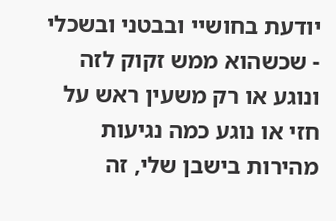יודעת בחושיי ובבטני ובשכלי - שכשהוא ממש זקוק לזה ונוגע או רק משעין ראש על חזי או נוגע כמה נגיעות מהירות בישבן שלי, זה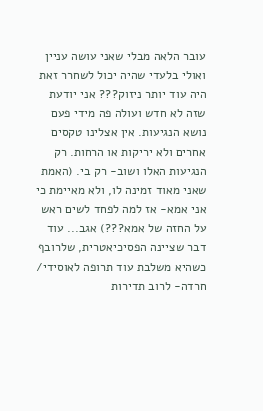עובר הלאה מבלי שאני עושה עניין ואולי בלעדי שהיה יכול לשחרר זאת היה עוד יותר ניזוק??? אני יודעת שזה לא חדש ועולה פה מידי פעם נושא הנגיעות. אין אצלינו טקסים אחרים ולא יריקות או הרחות. רק הנגיעות האלו ושוב- רק בי. (האמת שאני מאוד זמינה לו, ולא מאיימת כי אני אמא- אז למה לפחד לשים ראש על החזה של אמא???) אגב... עוד דבר שציינה הפסיכיאטרית, שלרובף כשהיא משלבת עוד תרופה לאוסידי/ חרדה- לרוב תדירות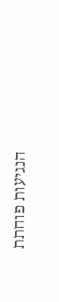הנגיעות פוחתת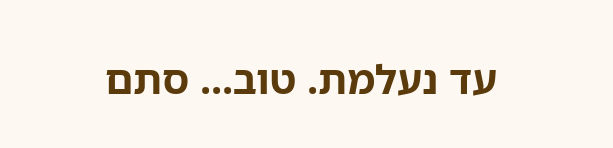עד נעלמת. טוב... סתם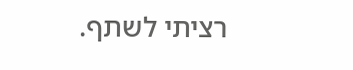רציתי לשתף.